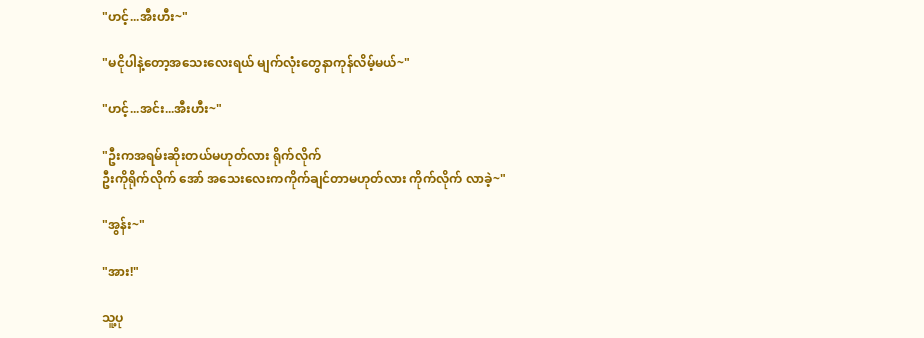"ဟင့်...အီးဟီး~"

"မငိုပါနဲ့တော့အသေးလေးရယ် မျက်လုံးတွေနာကုန်လိမ့်မယ်~"

"ဟင့်...အင်း...အီးဟီး~"

"ဦးကအရမ်းဆိုးတယ်မဟုတ်လား ရိုက်လိုက်
ဦးကိုရိုက်လိုက် အော် အသေးလေးကကိုက်ချင်တာမဟုတ်လား ကိုက်လိုက် လာခဲ့~"

"အွန်း~"

"အား!"

သူ့ပု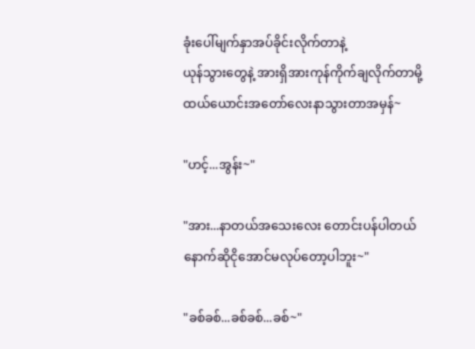ခုံးပေါ်မျက်နှာအပ်ခိုင်းလိုက်တာနဲ့
ယုန်သွားတွေနဲ့ အားရှိအားကုန်ကိုက်ချလိုက်တာမို့
ထယ်ယောင်းအတော်လေးနာသွားတာအမှန်~

"ဟင့်...အွန်း~"

"အား...နာတယ်အသေးလေး တောင်းပန်ပါတယ်
နောက်ဆိုငိုအောင်မလုပ်တော့ပါဘူး~"

"ခစ်ခစ်...ခစ်ခစ်...ခစ်~"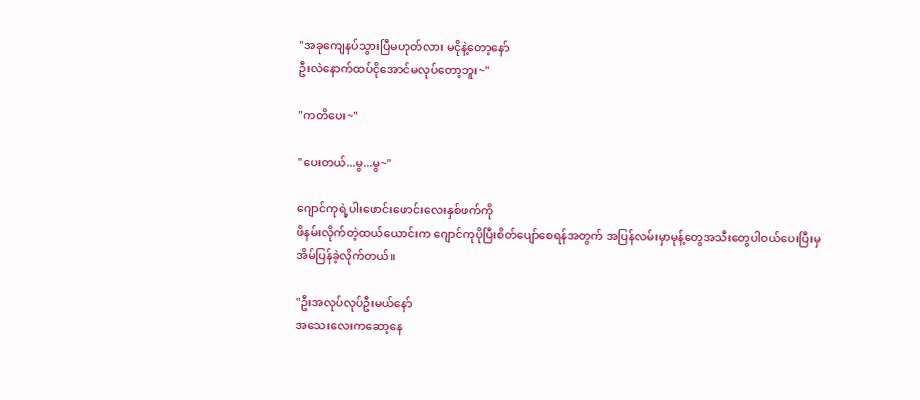"အခုကျေနပ်သွားပြီမဟုတ်လား မငိုနဲ့တော့နော်
ဦးလဲနောက်ထပ်ငိုအောင်မလုပ်တော့ဘူး~"

"ကတိပေး~"

"ပေးတယ်...မွ...မွ~"

ဂျောင်ကုရဲ့ပါးဖောင်းဖောင်းလေးနှစ်ဖက်ကို
ဖိနမ်းလိုက်တဲ့ထယ်ယောင်းက ဂျောင်ကုပိုပြီးစိတ်ပျော်စေရန်အတွက် အပြန်လမ်းမှာမုန့်တွေအသီးတွေပါဝယ်ပေးပြီးမှ
အိမ်ပြန်ခဲ့လိုက်တယ်။

"ဦးအလုပ်လုပ်ဦးမယ်နော်
အသေးလေးကဆော့နေ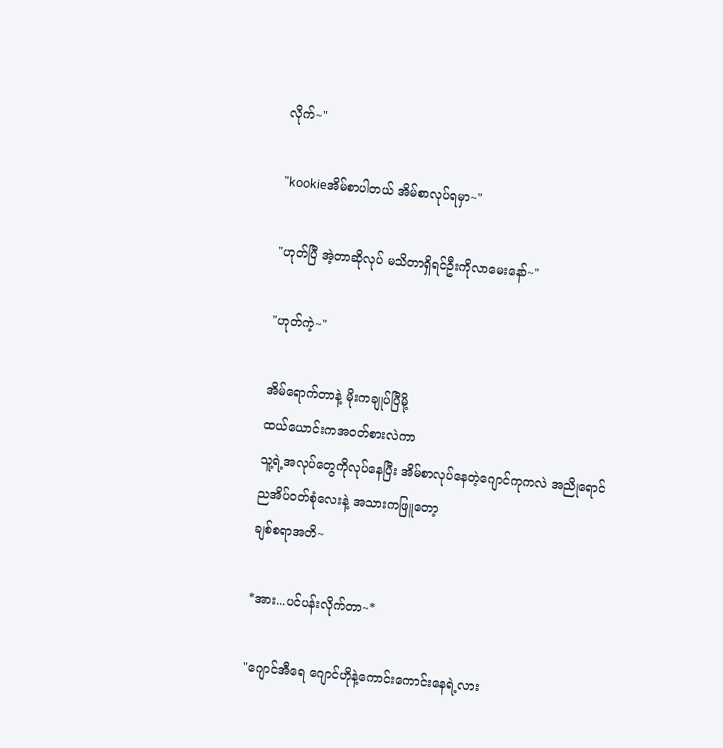လိုက်~"

"kookieအိမ်စာပါတယ် အိမ်စာလုပ်ရမှာ~"

"ဟုတ်ပြီ အဲ့တာဆိုလုပ် မသိတာရှိရင်ဦးကိုလာမေးနော်~"

"ဟုတ်ကဲ့~"

အိမ်ရောက်တာနဲ့ မိုးကချုပ်ပြီမို့
ထယ်ယောင်းကအဝတ်စားလဲကာ
သူ့ရဲ့အလုပ်တွေကိုလုပ်နေပြီး အိမ်စာလုပ်နေတဲ့ဂျောင်ကုကလဲ အညိုရောင်ညအိပ်ဝတ်စုံလေးနဲ့ အသားကဖြူတော့
ချစ်စရာအတိ~

*အား...ပင်ပန်းလိုက်တာ~*

"ဂျောင်အီရေ ဂျောင်ဟိုနဲ့ကောင်းကောင်းနေရဲ့လား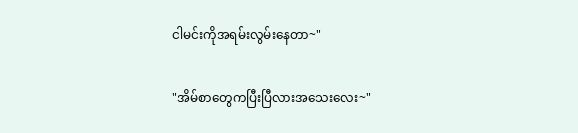ငါမင်းကိုအရမ်းလွမ်းနေတာ~"

"အိမ်စာတွေကပြီးပြီလားအသေးလေး~"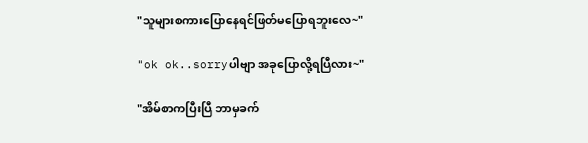"သူများစကားပြောနေရင်ဖြတ်မပြောရဘူးလေ~"

"ok ok..sorryပါဗျာ အခုပြောလို့ရပြီလား~"

"အိမ်စာကပြီးပြီ ဘာမှခက်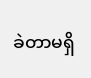ခဲတာမရှိ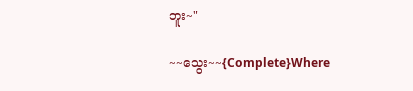ဘူး~"

~~သွေး~~{Complete}Where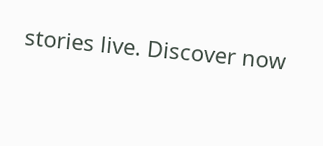stories live. Discover now